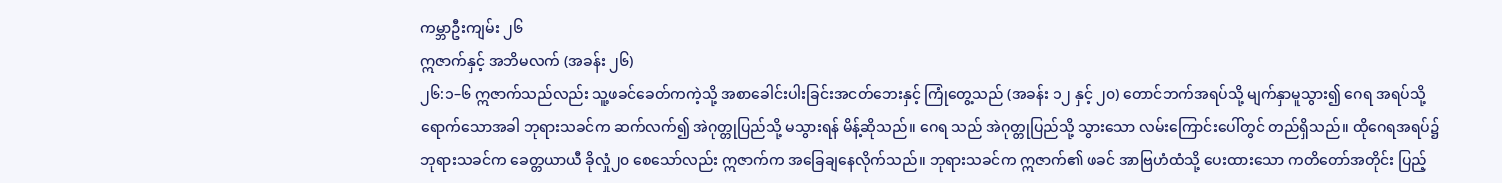ကမ္ဘာဦးကျမ်း ၂၆
ဣဇာက်နှင့် အဘိမလက် (အခန်း ၂၆)
၂၆:၁–၆ ဣဇာက်သည်လည်း သူ့ဖခင်ခေတ်ကကဲ့သို့ အစာခေါင်းပါးခြင်းအငတ်ဘေးနှင့် ကြုံတွေ့သည် (အခန်း ၁၂ နှင့် ၂၀) တောင်ဘက်အရပ်သို့ မျက်နှာမူသွား၍ ဂေရ အရပ်သို့ရောက်သောအခါ ဘုရားသခင်က ဆက်လက်၍ အဲဂုတ္တုပြည်သို့ မသွားရန် မိန့်ဆိုသည်။ ဂေရ သည် အဲဂုတ္တုပြည်သို့ သွားသော လမ်းကြောင်းပေါ်တွင် တည်ရှိသည်။ ထိုဂေရအရပ်၌ ဘုရားသခင်က ခေတ္တယာယီ ခိုလှုံ၂၀ စေသော်လည်း ဣဇာက်က အခြေချနေလိုက်သည်။ ဘုရားသခင်က ဣဇာက်၏ ဖခင် အာဗြဟံထံသို့ ပေးထားသော ကတိတော်အတိုင်း ပြည့်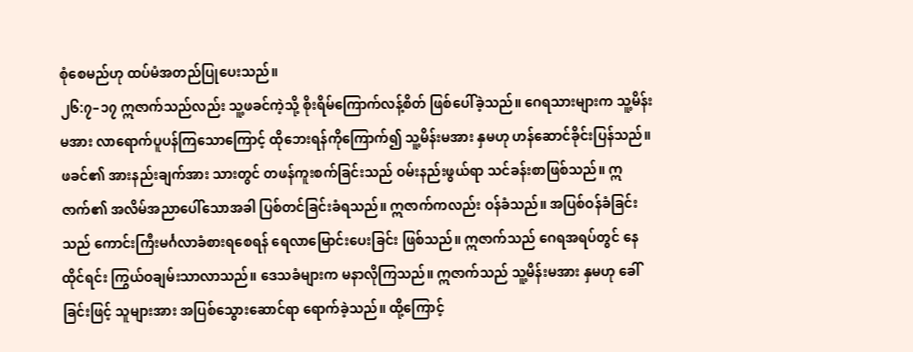စုံစေမည်ဟု ထပ်မံအတည်ပြုပေးသည်။
၂၆:၇–၁၇ ဣဇာက်သည်လည်း သူ့ဖခင်ကဲ့သို့ စိုးရိမ်ကြောက်လန့်စိတ် ဖြစ်ပေါ်ခဲ့သည်။ ဂေရသားများက သူ့မိန်းမအား လာရောက်ပူပန်ကြသောကြောင့် ထိုဘေးရန်ကိုကြောက်၍ သူ့မိန်းမအား နှမဟု ဟန်ဆောင်ခိုင်းပြန်သည်။ ဖခင်၏ အားနည်းချက်အား သားတွင် တဖန်ကူးစက်ခြင်းသည် ဝမ်းနည်းဖွယ်ရာ သင်ခန်းစာဖြစ်သည်။ ဣဇာက်၏ အလိမ်အညာပေါ်သောအခါ ပြစ်တင်ခြင်းခံရသည်။ ဣဇာက်ကလည်း ဝန်ခံသည်။ အပြစ်ဝန်ခံခြင်းသည် ကောင်းကြီးမင်္ဂလာခံစားရစေရန် ရေလာမြောင်းပေးခြင်း ဖြစ်သည်။ ဣဇာက်သည် ဂေရအရပ်တွင် နေထိုင်ရင်း ကြွယ်ဝချမ်းသာလာသည်။ ဒေသခံများက မနာလိုကြသည်။ ဣဇာက်သည် သူ့မိန်းမအား နှမဟု ခေါ်ခြင်းဖြင့် သူများအား အပြစ်သွေားဆောင်ရာ ရောက်ခဲ့သည်။ ထို့ကြောင့်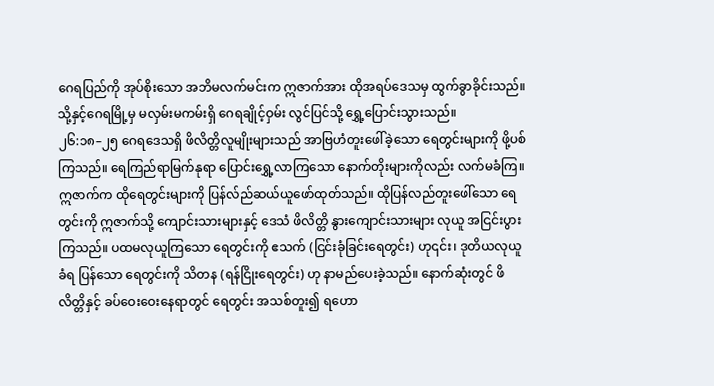ဂေရပြည်ကို အုပ်စိုးသော အဘိမလက်မင်းက ဣဇာက်အား ထိုအရပ်ဒေသမှ ထွက်ခွာခိုင်းသည်။ သို့နှင့်ဂေရမြို့မှ မလှမ်းမကမ်းရှိ ဂေရချိုင့်ဝှမ်း လွင်ပြင်သို့ ရွှေ့ပြောင်းသွားသည်။
၂၆:၁၈–၂၅ ဂေရဒေသရှိ ဖိလိတ္တိလူမျိုးများသည် အာဗြဟံတူးဖေါ်ခဲ့သော ရေတွင်းများကို ဖို့ပစ်ကြသည်။ ရေကြည်ရာမြက်နုရာ ပြောင်းရွှေ့လာကြသော နောက်တိုးများကိုလည်း လက်မခံကြ။ ဣဇာက်က ထိုရေတွင်းများကို ပြန်လ်ည်ဆယ်ယူဖော်ထုတ်သည်။ ထိုပြန်လည်တူးဖေါ်သော ရေတွင်းကို ဣဇာက်သို့ ကျောင်းသားများနှင့် ဒေသံ ဖိလိတ္တိ နွားကျောင်းသားများ လုယူ အငြင်းပွားကြသည်။ ပထမလုယူကြသော ရေတွင်းကို ဧသက် (ငြင်းခုံခြင်းရေတွင်း) ဟု၎င်း၊ ဒုတိယလုယူခံရ ပြန်သော ရေတွင်းကို သိတန (ရန်ငြိုးရေတွင်း) ဟု နာမည်ပေးခဲ့သည်။ နောက်ဆုံးတွင် ဖိလိတ္တိနှင့် ခပ်ဝေးဝေးနေရာတွင် ရေတွင်း အသစ်တူး၍ ရဟော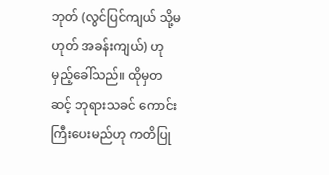ဘုတ် (လွင်ပြင်ကျယ် သို့မဟုတ် အခန်းကျယ်) ဟု မှည့်ခေါ်သည်။ ထိုမှတဆင့် ဘုရားသခင် ကောင်းကြီးပေးမည်ဟု ကတိပြု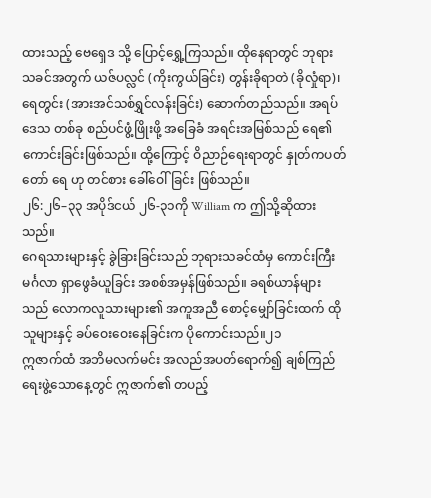ထားသည့် ဗေရှေဒ သို့ ပြောင့်ရွှေ့ကြသည်။ ထိုနေရာတွင် ဘုရားသခင်အတွက် ယဇ်ပလ္လင် (ကိုးကွယ်ခြင်း) တွန်းခိုရာတဲ (ခိုလှုံရာ)၊ ရေတွင်း (အားအင်သစ်ရွှင်လန်းခြင်း) ဆောက်တည်သည်။ အရပ်ဒေသ တစ်ခု စည်ပင်ဖွံ့ဖြိုးဖို့ အခြေခံ အရင်းအမြစ်သည် ရေ၏ ကောင်းခြင်းဖြစ်သည်။ ထို့ကြောင့် ဝိညာဉ်ရေးရာတွင် နှုတ်ကပတ်တော် ရေ ဟု တင်စား ခေါ်ဝေါ်ခြင်း ဖြစ်သည်။
၂၆:၂၆–၃၃ အပိုဒ်ငယ် ၂၆-၃၁ကို William က ဤသို့ဆိုထားသည်။
ဂေရသားများနှင့် ခွဲခြားခြင်းသည် ဘုရားသခင်ထံမှ ကောင်းကြီးမင်္ဂလာ ရှာဖွေခံယူခြင်း အစစ်အမှန်ဖြစ်သည်။ ခရစ်ယာန်များသည် လောကလူသားများ၏ အကူအညီ စောင့်မျှော်ခြင်းထက် ထိုသူများနှင့် ခပ်ဝေးဝေးနေခြင်းက ပိုကောင်းသည်။၂၁
ဣဇာက်ထံ အဘိမလက်မင်း အလည်အပတ်ရောက်၍ ချစ်ကြည်ရေးဖွဲ့သောနေ့တွင် ဣဇာက်၏ တပည့်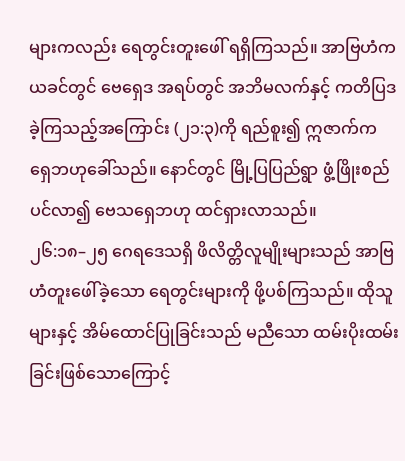များကလည်း ရေတွင်းတူးဖေါ် ရရှိကြသည်။ အာဗြဟံက ယခင်တွင် ဗေရှေဒ အရပ်တွင် အဘိမလက်နှင့် ကတိပြဒခဲ့ကြသည့်အကြောင်း (၂၁:၃)ကို ရည်စူး၍ ဣဇာက်က ရှေဘဟုခေါ်သည်။ နောင်တွင် မြို့ပြပြည်ရွာ ဖွံ့ဖြိုးစည်ပင်လာ၍ ဗေသရှေဘဟု ထင်ရှားလာသည်။
၂၆:၁၈–၂၅ ဂေရဒေသရှိ ဖိလိတ္တိလူမျိုးများသည် အာဗြဟံတူးဖေါ်ခဲ့သော ရေတွင်းများကို ဖို့ပစ်ကြသည်။ ထိုသူများနှင့် အိမ်ထောင်ပြုခြင်းသည် မညီသော ထမ်းပိုးထမ်းခြင်းဖြစ်သောကြောင့်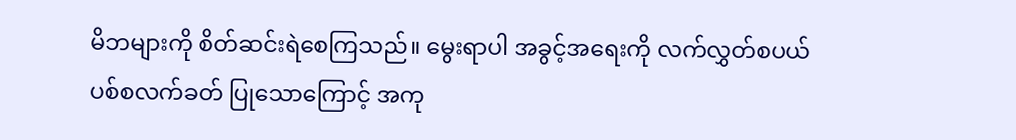မိဘများကို စိတ်ဆင်းရဲစေကြသည်။ မွေးရာပါ အခွင့်အရေးကို လက်လွှတ်စပယ် ပစ်စလက်ခတ် ပြုသောကြောင့် အကု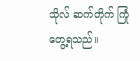သိုလ် ဆက်တိုက် ကြုံတွေ့ရသည်။